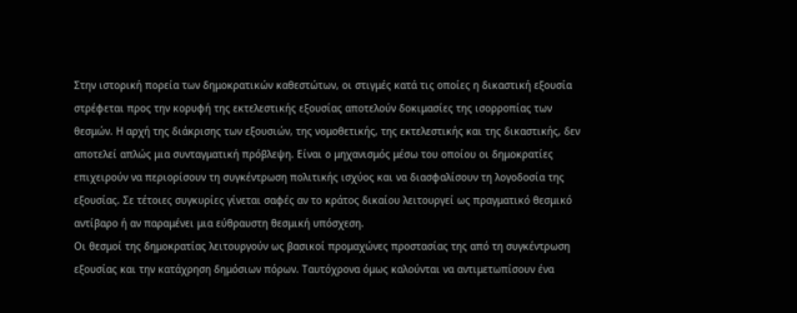Στην ιστορική πορεία των δημοκρατικών καθεστώτων, οι στιγμές κατά τις οποίες η δικαστική εξουσία στρέφεται προς την κορυφή της εκτελεστικής εξουσίας αποτελούν δοκιμασίες της ισορροπίας των θεσμών. Η αρχή της διάκρισης των εξουσιών, της νομοθετικής, της εκτελεστικής και της δικαστικής, δεν αποτελεί απλώς μια συνταγματική πρόβλεψη. Είναι ο μηχανισμός μέσω του οποίου οι δημοκρατίες επιχειρούν να περιορίσουν τη συγκέντρωση πολιτικής ισχύος και να διασφαλίσουν τη λογοδοσία της εξουσίας. Σε τέτοιες συγκυρίες γίνεται σαφές αν το κράτος δικαίου λειτουργεί ως πραγματικό θεσμικό αντίβαρο ή αν παραμένει μια εύθραυστη θεσμική υπόσχεση.
Οι θεσμοί της δημοκρατίας λειτουργούν ως βασικοί προμαχώνες προστασίας της από τη συγκέντρωση εξουσίας και την κατάχρηση δημόσιων πόρων. Ταυτόχρονα όμως καλούνται να αντιμετωπίσουν ένα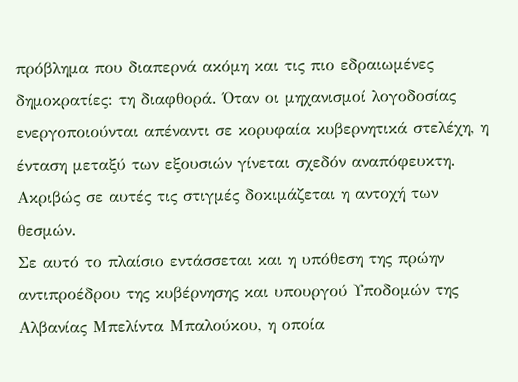πρόβλημα που διαπερνά ακόμη και τις πιο εδραιωμένες δημοκρατίες: τη διαφθορά. Όταν οι μηχανισμοί λογοδοσίας ενεργοποιούνται απέναντι σε κορυφαία κυβερνητικά στελέχη, η ένταση μεταξύ των εξουσιών γίνεται σχεδόν αναπόφευκτη. Ακριβώς σε αυτές τις στιγμές δοκιμάζεται η αντοχή των θεσμών.
Σε αυτό το πλαίσιο εντάσσεται και η υπόθεση της πρώην αντιπροέδρου της κυβέρνησης και υπουργού Υποδομών της Αλβανίας Μπελίντα Μπαλούκου, η οποία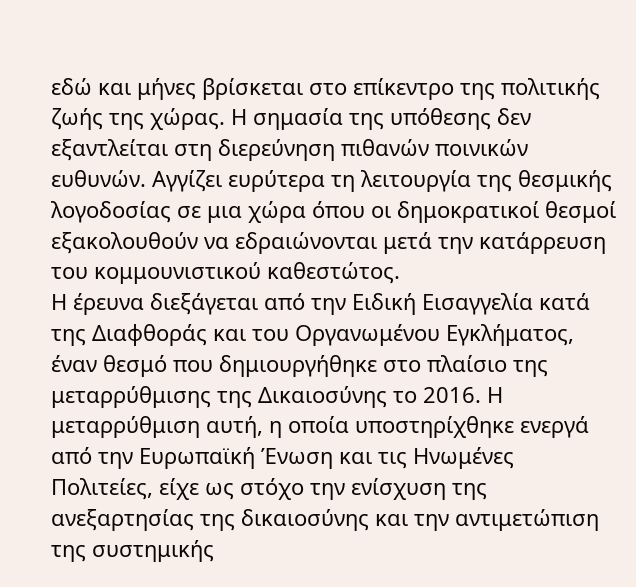εδώ και μήνες βρίσκεται στο επίκεντρο της πολιτικής ζωής της χώρας. Η σημασία της υπόθεσης δεν εξαντλείται στη διερεύνηση πιθανών ποινικών ευθυνών. Αγγίζει ευρύτερα τη λειτουργία της θεσμικής λογοδοσίας σε μια χώρα όπου οι δημοκρατικοί θεσμοί εξακολουθούν να εδραιώνονται μετά την κατάρρευση του κομμουνιστικού καθεστώτος.
Η έρευνα διεξάγεται από την Ειδική Εισαγγελία κατά της Διαφθοράς και του Οργανωμένου Εγκλήματος, έναν θεσμό που δημιουργήθηκε στο πλαίσιο της μεταρρύθμισης της Δικαιοσύνης το 2016. Η μεταρρύθμιση αυτή, η οποία υποστηρίχθηκε ενεργά από την Ευρωπαϊκή Ένωση και τις Ηνωμένες Πολιτείες, είχε ως στόχο την ενίσχυση της ανεξαρτησίας της δικαιοσύνης και την αντιμετώπιση της συστημικής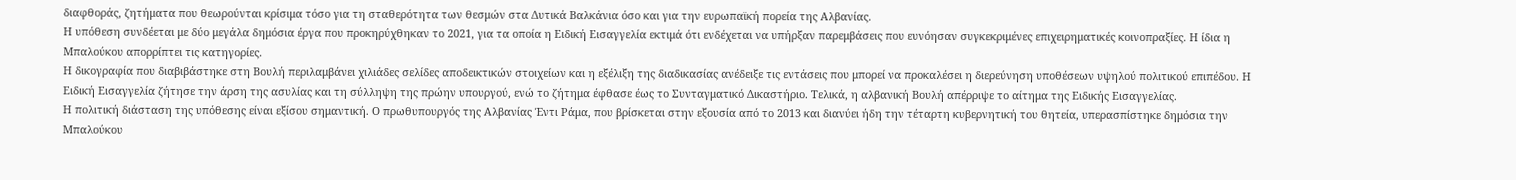διαφθοράς, ζητήματα που θεωρούνται κρίσιμα τόσο για τη σταθερότητα των θεσμών στα Δυτικά Βαλκάνια όσο και για την ευρωπαϊκή πορεία της Αλβανίας.
Η υπόθεση συνδέεται με δύο μεγάλα δημόσια έργα που προκηρύχθηκαν το 2021, για τα οποία η Ειδική Εισαγγελία εκτιμά ότι ενδέχεται να υπήρξαν παρεμβάσεις που ευνόησαν συγκεκριμένες επιχειρηματικές κοινοπραξίες. Η ίδια η Μπαλούκου απορρίπτει τις κατηγορίες.
Η δικογραφία που διαβιβάστηκε στη Βουλή περιλαμβάνει χιλιάδες σελίδες αποδεικτικών στοιχείων και η εξέλιξη της διαδικασίας ανέδειξε τις εντάσεις που μπορεί να προκαλέσει η διερεύνηση υποθέσεων υψηλού πολιτικού επιπέδου. Η Ειδική Εισαγγελία ζήτησε την άρση της ασυλίας και τη σύλληψη της πρώην υπουργού, ενώ το ζήτημα έφθασε έως το Συνταγματικό Δικαστήριο. Τελικά, η αλβανική Βουλή απέρριψε το αίτημα της Ειδικής Εισαγγελίας.
Η πολιτική διάσταση της υπόθεσης είναι εξίσου σημαντική. Ο πρωθυπουργός της Αλβανίας Έντι Ράμα, που βρίσκεται στην εξουσία από το 2013 και διανύει ήδη την τέταρτη κυβερνητική του θητεία, υπερασπίστηκε δημόσια την Μπαλούκου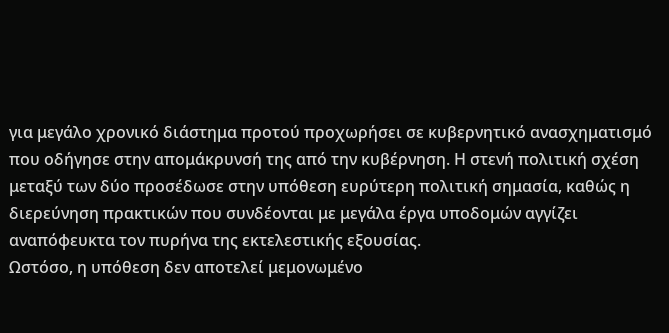για μεγάλο χρονικό διάστημα προτού προχωρήσει σε κυβερνητικό ανασχηματισμό που οδήγησε στην απομάκρυνσή της από την κυβέρνηση. Η στενή πολιτική σχέση μεταξύ των δύο προσέδωσε στην υπόθεση ευρύτερη πολιτική σημασία, καθώς η διερεύνηση πρακτικών που συνδέονται με μεγάλα έργα υποδομών αγγίζει αναπόφευκτα τον πυρήνα της εκτελεστικής εξουσίας.
Ωστόσο, η υπόθεση δεν αποτελεί μεμονωμένο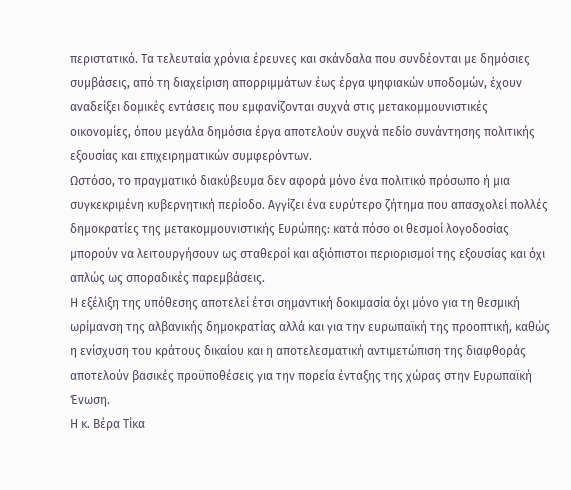περιστατικό. Τα τελευταία χρόνια έρευνες και σκάνδαλα που συνδέονται με δημόσιες συμβάσεις, από τη διαχείριση απορριμμάτων έως έργα ψηφιακών υποδομών, έχουν αναδείξει δομικές εντάσεις που εμφανίζονται συχνά στις μετακομμουνιστικές οικονομίες, όπου μεγάλα δημόσια έργα αποτελούν συχνά πεδίο συνάντησης πολιτικής εξουσίας και επιχειρηματικών συμφερόντων.
Ωστόσο, το πραγματικό διακύβευμα δεν αφορά μόνο ένα πολιτικό πρόσωπο ή μια συγκεκριμένη κυβερνητική περίοδο. Αγγίζει ένα ευρύτερο ζήτημα που απασχολεί πολλές δημοκρατίες της μετακομμουνιστικής Ευρώπης: κατά πόσο οι θεσμοί λογοδοσίας μπορούν να λειτουργήσουν ως σταθεροί και αξιόπιστοι περιορισμοί της εξουσίας και όχι απλώς ως σποραδικές παρεμβάσεις.
Η εξέλιξη της υπόθεσης αποτελεί έτσι σημαντική δοκιμασία όχι μόνο για τη θεσμική ωρίμανση της αλβανικής δημοκρατίας αλλά και για την ευρωπαϊκή της προοπτική, καθώς η ενίσχυση του κράτους δικαίου και η αποτελεσματική αντιμετώπιση της διαφθοράς αποτελούν βασικές προϋποθέσεις για την πορεία ένταξης της χώρας στην Ευρωπαϊκή Ένωση.
Η κ. Βέρα Τίκα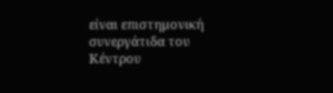είναι επιστημονική συνεργάτιδα του Κέντρου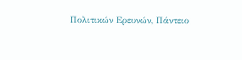Πολιτικών Ερευνών, Πάντειο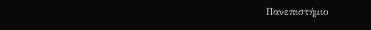Πανεπιστήμιο